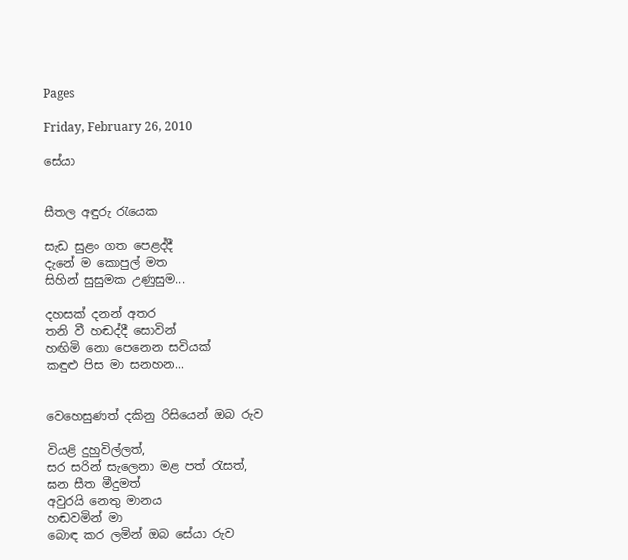Pages

Friday, February 26, 2010

සේයා


සීතල අඳුරු රැයෙක

සැඩ සුළං ගත පෙළද්දී
දැනේ ම කොපුල් මත
සිහින් සුසුමක උණුසුම...

දහසක් දනන් අතර
තනි වී හඬද්දී සොවින්
හඟිමි නො පෙනෙන සවියක්
කඳුළු පිස මා සනහන...


වෙහෙසුණත් දකිනු රිසියෙන් ඔබ රුව

වියළි දුහුවිල්ලත්,
සර සරින් සැලෙනා මළ පත් රැසත්,
ඝන සීත මීදුමත්
අවුරයි නෙතු මානය
හඬවමින් මා
බොඳ කර ලමින් ඔබ සේයා රුව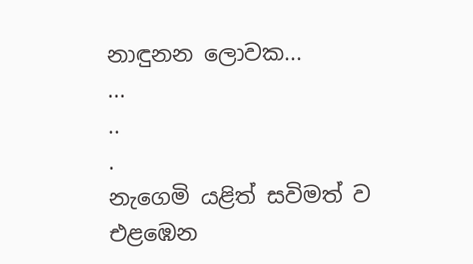නාඳුනන ලොවක...
...
..
.
නැගෙමි යළිත් සවිමත් ව
එළඹෙන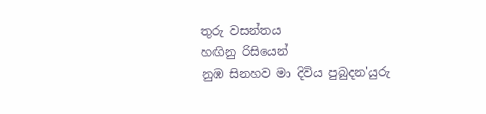තුරු වසන්තය
හඟිනු රිසියෙන්
නුඹ සිනහව මා දිවිය පුබුදන'යුරු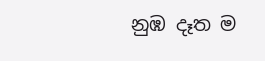නුඹ දෑත ම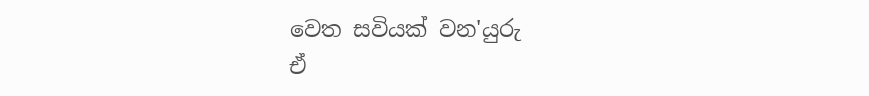වෙත සවියක් වන'යුරු
ඒ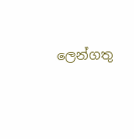ලෙන්ගතු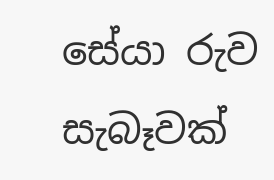සේයා රුව සැබෑවක්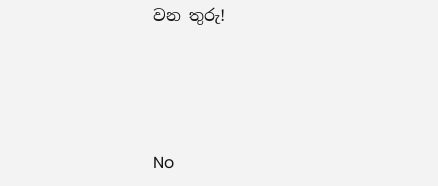වන තුරු!




No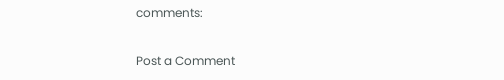comments:

Post a Comment